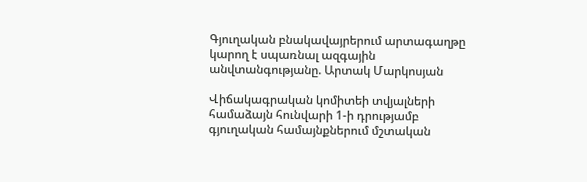Գյուղական բնակավայրերում արտագաղթը կարող է սպառնալ ազգային անվտանգությանը. Արտակ Մարկոսյան

Վիճակագրական կոմիտեի տվյալների համաձայն հունվարի 1-ի դրությամբ գյուղական համայնքներում մշտական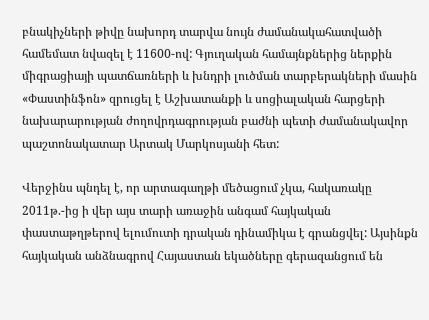բնակիչների թիվը նախորդ տարվա նույն ժամանակահատվածի համեմատ նվազել է 11600-ով: Գյուղական համայնքներից ներքին միգրացիայի պատճառների և խնդրի լուծման տարբերակների մասին «Փաստինֆոն» զրուցել է Աշխատանքի և սոցիալական հարցերի նախարարության ժողովրդագրության բաժնի պետի ժամանակավոր պաշտոնակատար Արտակ Մարկոսյանի հետ:

Վերջինս պնդել է, որ արտագաղթի մեծացում չկա, հակառակը 2011թ.-ից ի վեր այս տարի առաջին անգամ հայկական փաստաթղթերով ելումուտի դրական դինամիկա է գրանցվել: Այսինքն հայկական անձնագրով Հայաստան եկածները գերազանցում են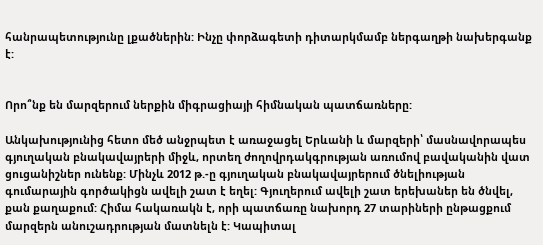հանրապետությունը լքածներին: Ինչը փորձագետի դիտարկմամբ ներգաղթի նախերգանք է:


Որո՞նք են մարզերում ներքին միգրացիայի հիմնական պատճառները:

Անկախությունից հետո մեծ անջրպետ է առաջացել Երևանի և մարզերի՝ մասնավորապես գյուղական բնակավայրերի միջև, որտեղ ժողովրդակգրության առումով բավականին վատ ցուցանիշներ ունենք: Մինչև 2012 թ.-ը գյուղական բնակավայրերում ծնելիության գումարային գործակիցն ավելի շատ է եղել: Գյուղերում ավելի շատ երեխաներ են ծնվել, քան քաղաքում: Հիմա հակառակն է, որի պատճառը նախորդ 27 տարիների ընթացքում մարզերն անուշադրության մատնելն է: Կապիտալ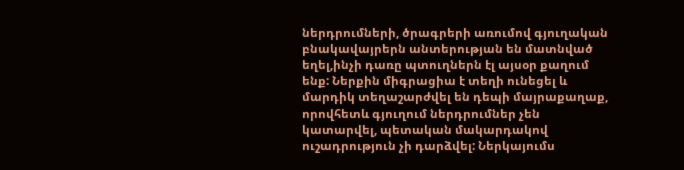ներդրումների, ծրագրերի առումով գյուղական բնակավայրերն անտերության են մատնված եղել,ինչի դառը պտուղներն էլ այսօր քաղում ենք: Ներքին միգրացիա է տեղի ունեցել և մարդիկ տեղաշարժվել են դեպի մայրաքաղաք, որովհետև գյուղում ներդրումներ չեն կատարվել, պետական մակարդակով ուշադրություն չի դարձվել: Ներկայումս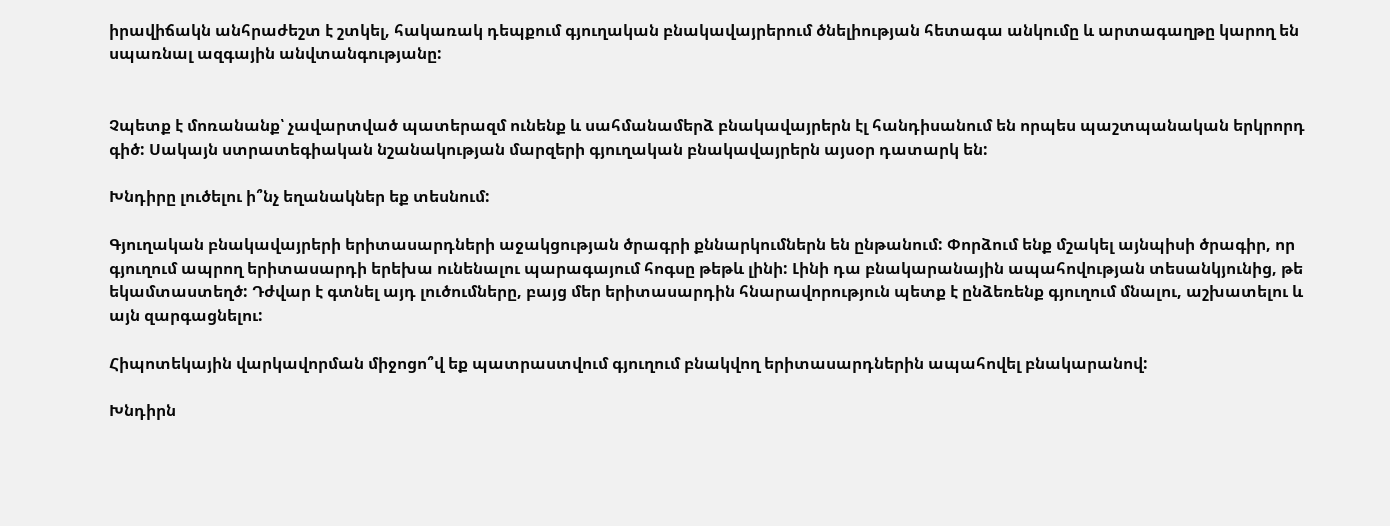իրավիճակն անհրաժեշտ է շտկել, հակառակ դեպքում գյուղական բնակավայրերում ծնելիության հետագա անկումը և արտագաղթը կարող են սպառնալ ազգային անվտանգությանը:


Չպետք է մոռանանք՝ չավարտված պատերազմ ունենք և սահմանամերձ բնակավայրերն էլ հանդիսանում են որպես պաշտպանական երկրորդ գիծ: Սակայն ստրատեգիական նշանակության մարզերի գյուղական բնակավայրերն այսօր դատարկ են:

Խնդիրը լուծելու ի՞նչ եղանակներ եք տեսնում:

Գյուղական բնակավայրերի երիտասարդների աջակցության ծրագրի քննարկումներն են ընթանում: Փորձում ենք մշակել այնպիսի ծրագիր, որ գյուղում ապրող երիտասարդի երեխա ունենալու պարագայում հոգսը թեթև լինի: Լինի դա բնակարանային ապահովության տեսանկյունից, թե եկամտաստեղծ: Դժվար է գտնել այդ լուծումները, բայց մեր երիտասարդին հնարավորություն պետք է ընձեռենք գյուղում մնալու, աշխատելու և այն զարգացնելու:

Հիպոտեկային վարկավորման միջոցո՞վ եք պատրաստվում գյուղում բնակվող երիտասարդներին ապահովել բնակարանով:

Խնդիրն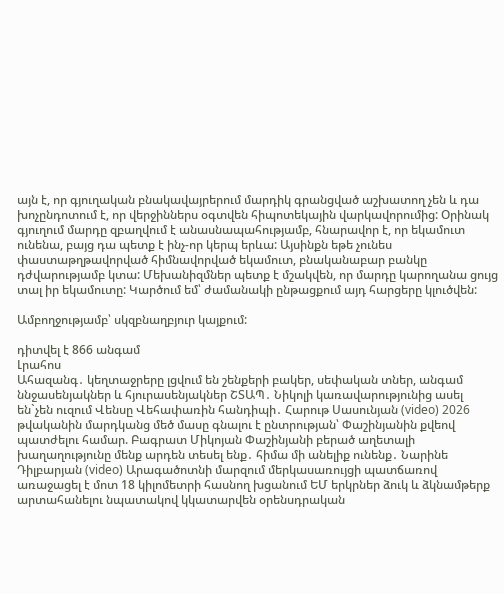այն է, որ գյուղական բնակավայրերում մարդիկ գրանցված աշխատող չեն և դա խոչընդոտում է, որ վերջիններս օգտվեն հիպոտեկային վարկավորումից: Օրինակ գյուղում մարդը զբաղվում է անասնապահությամբ, հնարավոր է, որ եկամուտ ունենա, բայց դա պետք է ինչ-որ կերպ երևա: Այսինքն եթե չունես փաստաթղթավորված հիմնավորված եկամուտ, բնականաբար բանկը դժվարությամբ կտա: Մեխանիզմներ պետք է մշակվեն, որ մարդը կարողանա ցույց տալ իր եկամուտը: Կարծում եմ՝ ժամանակի ընթացքում այդ հարցերը կլուծվեն:

Ամբողջությամբ՝ սկզբնաղբյուր կայքում:

դիտվել է 866 անգամ
Լրահոս
Ահազանգ․ կեղտաջրերը լցվում են շենքերի բակեր, սեփական տներ, անգամ ննջասենյակներ և հյուրասենյակներ ՇՏԱՊ․ Նիկոլի կառավարությունից ասել են`չեն ուզում Վենսը Վեհափառին հանդիպի․ Հարութ Սասունյան (video) 2026 թվականին մարդկանց մեծ մասը գնալու է ընտրության՝ Փաշինյանին քվեով պատժելու համար. Բագրատ Միկոյան Փաշինյանի բերած աղետալի խաղաղությունը մենք արդեն տեսել ենք․ հիմա մի անելիք ունենք․ Նարինե Դիլբարյան (video) Արագածոտնի մարզում մերկասառույցի պատճառով առաջացել է մոտ 18 կիլոմետրի հասնող խցանում ԵՄ երկրներ ձուկ և ձկնամթերք արտահանելու նպատակով կկատարվեն օրենսդրական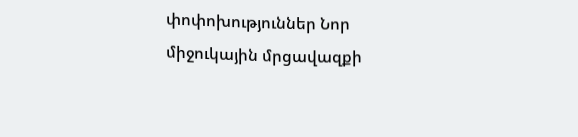փոփոխություններ Նոր միջուկային մրցավազքի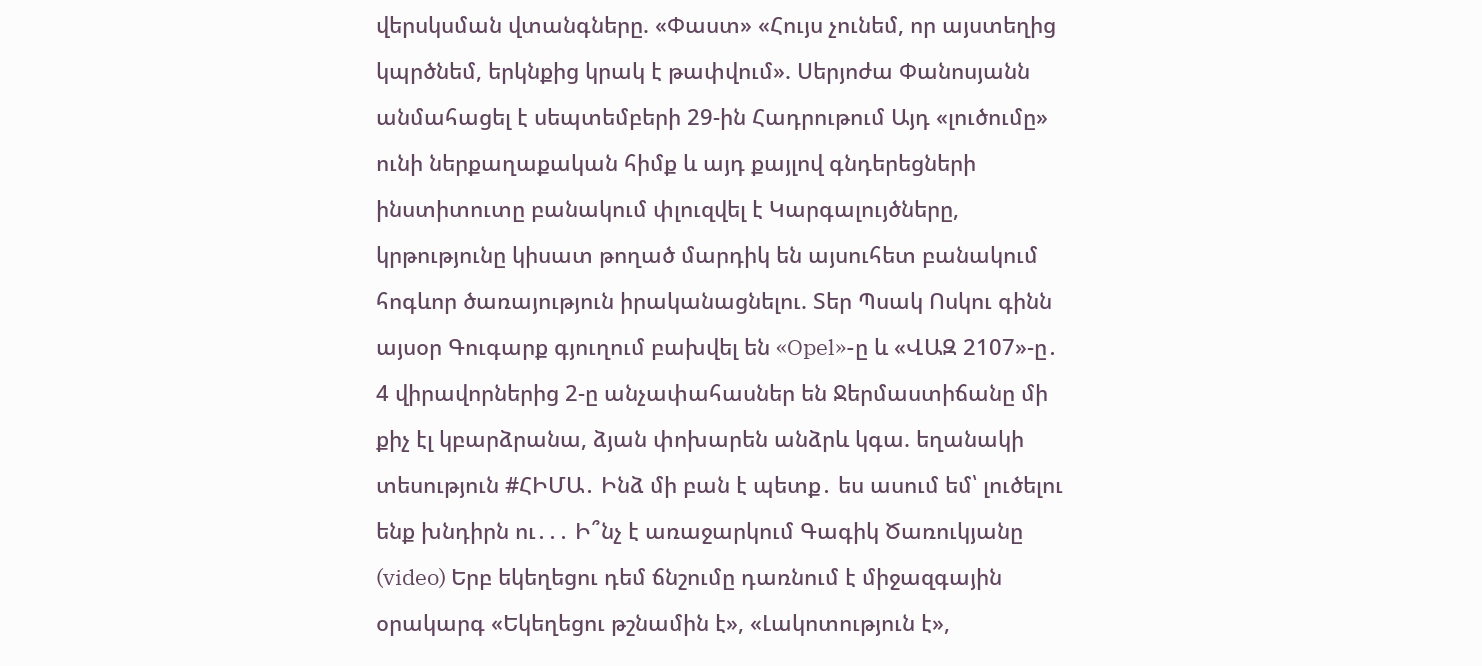վերսկսման վտանգները. «Փաստ» «Հույս չունեմ, որ այստեղից կպրծնեմ, երկնքից կրակ է թափվում». Սերյոժա Փանոսյանն անմահացել է սեպտեմբերի 29-ին Հադրութում Այդ «լուծումը» ունի ներքաղաքական հիմք և այդ քայլով գնդերեցների ինստիտուտը բանակում փլուզվել է Կարգալույծները, կրթությունը կիսատ թողած մարդիկ են այսուհետ բանակում հոգևոր ծառայություն իրականացնելու. Տեր Պսակ Ոսկու գինն այսօր Գուգարք գյուղում բախվել են «Opel»-ը և «ՎԱԶ 2107»-ը․ 4 վիրավորներից 2-ը անչափահասներ են Ջերմաստիճանը մի քիչ էլ կբարձրանա, ձյան փոխարեն անձրև կգա. եղանակի տեսություն #ՀԻՄԱ․ Ինձ մի բան է պետք․ ես ասում եմ՝ լուծելու ենք խնդիրն ու․․․ Ի՞նչ է առաջարկում Գագիկ Ծառուկյանը (video) Երբ եկեղեցու դեմ ճնշումը դառնում է միջազգային օրակարգ «Եկեղեցու թշնամին է», «Լակոտություն է»,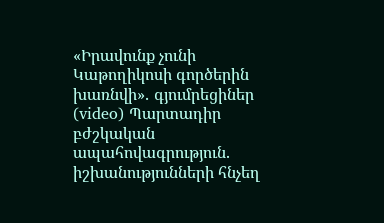«Իրավունք չունի Կաթողիկոսի գործերին խառնվի»․ գյումրեցիներ (video) Պարտադիր բժշկական ապահովագրություն. իշխանությունների հնչեղ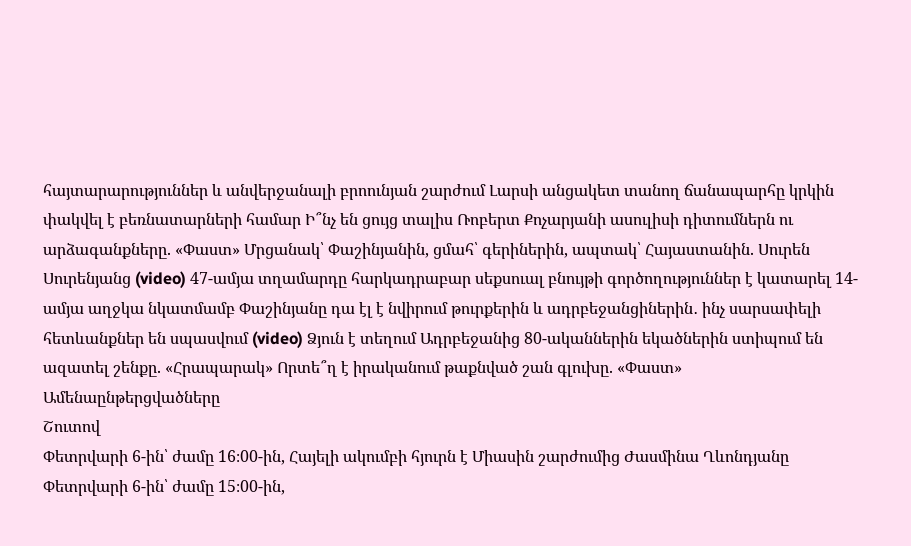հայտարարություններ և անվերջանալի բրոունյան շարժում Լարսի անցակետ տանող ճանապարհը կրկին փակվել է բեռնատարների համար Ի՞նչ են ցույց տալիս Ռոբերտ Քոչարյանի ասուլիսի դիտումներն ու արձագանքները. «Փաստ» Մրցանակ՝ Փաշինյանին, ցմահ՝ գերիներին, ապտակ՝ Հայաստանին. Սուրեն Սուրենյանց (video) 47-ամյա տղամարդը հարկադրաբար սեքսուալ բնույթի գործողություններ է կատարել 14-ամյա աղջկա նկատմամբ Փաշինյանը դա էլ է նվիրում թուրքերին և ադրբեջանցիներին․ ինչ սարսափելի հետևանքներ են սպասվում (video) Ձյուն է տեղում Ադրբեջանից 80-ականներին եկածներին ստիպում են ազատել շենքը. «Հրապարակ» Որտե՞ղ է իրականում թաքնված շան գլուխը. «Փաստ»
Ամենաընթերցվածները
Շուտով
Փետրվարի 6-ին՝ ժամը 16։00-ին, Հայելի ակումբի հյուրն է Միասին շարժումից Ժասմինա Ղևոնդյանը Փետրվարի 6-ին՝ ժամը 15։00-ին,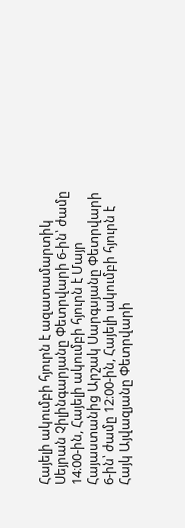Հայելի ակումբի հյուրն է ազատամարտիկ Սեյրան Չիլինգարյանը Փետրվարի 6-ին՝ ժամը 14։00-ին, Հայելի ակումբի հյուրն է Մայր Հայաստանից Արշակ Սարգսյանը Փետրվարի 6-ին՝ ժամը 12։00-ին, Հայելի ակումբի հյուրն է Հայկ Այվազյանը Փետրվարի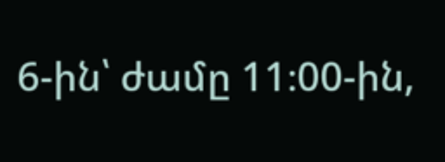6-ին՝ ժամը 11։00-ին,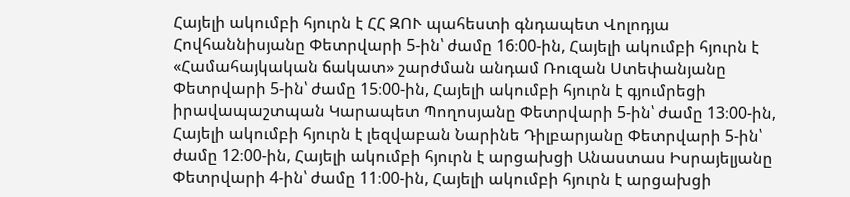Հայելի ակումբի հյուրն է ՀՀ ԶՈՒ պահեստի գնդապետ Վոլոդյա Հովհաննիսյանը Փետրվարի 5-ին՝ ժամը 16։00-ին, Հայելի ակումբի հյուրն է «Համահայկական ճակատ» շարժման անդամ Ռուզան Ստեփանյանը Փետրվարի 5-ին՝ ժամը 15։00-ին, Հայելի ակումբի հյուրն է գյումրեցի իրավապաշտպան Կարապետ Պողոսյանը Փետրվարի 5-ին՝ ժամը 13։00-ին, Հայելի ակումբի հյուրն է լեզվաբան Նարինե Դիլբարյանը Փետրվարի 5-ին՝ ժամը 12։00-ին, Հայելի ակումբի հյուրն է արցախցի Անաստաս Իսրայելյանը Փետրվարի 4-ին՝ ժամը 11։00-ին, Հայելի ակումբի հյուրն է արցախցի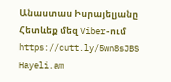Անաստաս Իսրայելյանը
Հետևեք մեզ Viber-ում https://cutt.ly/5wn8sJBS
Hayeli.am